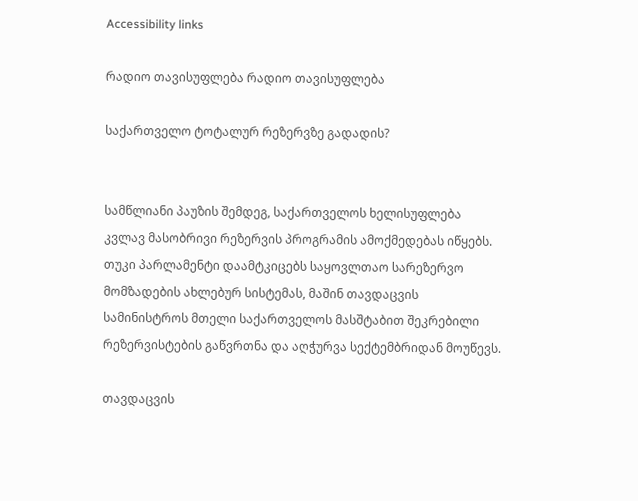Accessibility links

რადიო თავისუფლება რადიო თავისუფლება

საქართველო ტოტალურ რეზერვზე გადადის?


სამწლიანი პაუზის შემდეგ, საქართველოს ხელისუფლება კვლავ მასობრივი რეზერვის პროგრამის ამოქმედებას იწყებს. თუკი პარლამენტი დაამტკიცებს საყოვლთაო სარეზერვო მომზადების ახლებურ სისტემას, მაშინ თავდაცვის სამინისტროს მთელი საქართველოს მასშტაბით შეკრებილი რეზერვისტების გაწვრთნა და აღჭურვა სექტემბრიდან მოუწევს.

თავდაცვის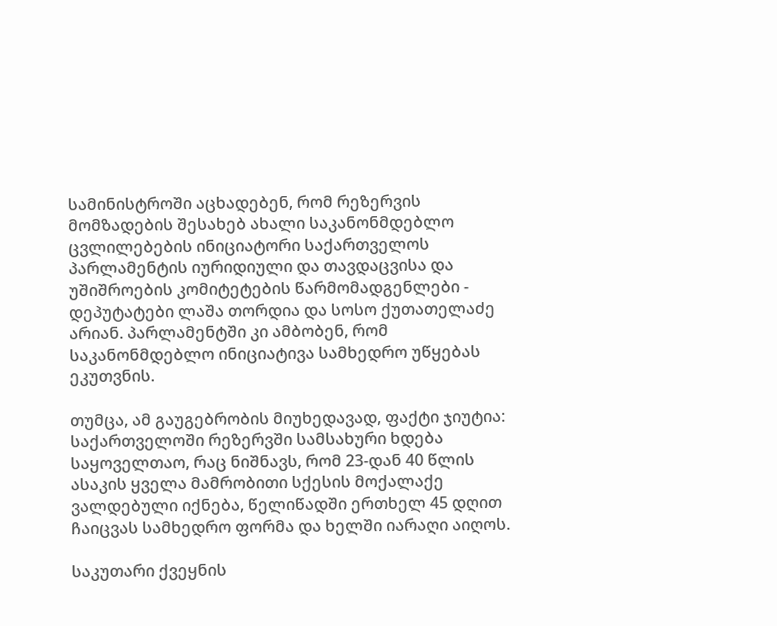სამინისტროში აცხადებენ, რომ რეზერვის მომზადების შესახებ ახალი საკანონმდებლო ცვლილებების ინიციატორი საქართველოს პარლამენტის იურიდიული და თავდაცვისა და უშიშროების კომიტეტების წარმომადგენლები - დეპუტატები ლაშა თორდია და სოსო ქუთათელაძე არიან. პარლამენტში კი ამბობენ, რომ საკანონმდებლო ინიციატივა სამხედრო უწყებას ეკუთვნის.

თუმცა, ამ გაუგებრობის მიუხედავად, ფაქტი ჯიუტია: საქართველოში რეზერვში სამსახური ხდება საყოველთაო, რაც ნიშნავს, რომ 23-დან 40 წლის ასაკის ყველა მამრობითი სქესის მოქალაქე ვალდებული იქნება, წელიწადში ერთხელ 45 დღით ჩაიცვას სამხედრო ფორმა და ხელში იარაღი აიღოს.

საკუთარი ქვეყნის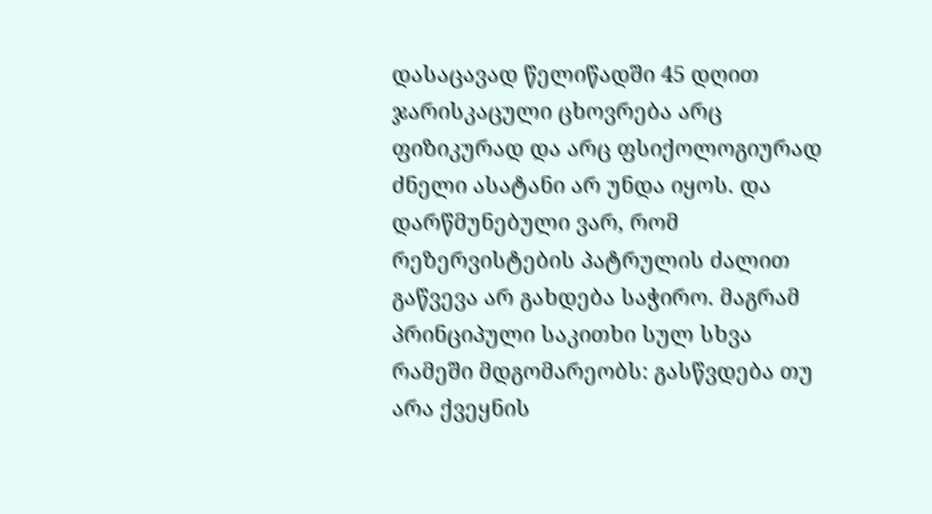დასაცავად წელიწადში 45 დღით ჯარისკაცული ცხოვრება არც ფიზიკურად და არც ფსიქოლოგიურად ძნელი ასატანი არ უნდა იყოს. და დარწმუნებული ვარ, რომ რეზერვისტების პატრულის ძალით გაწვევა არ გახდება საჭირო. მაგრამ პრინციპული საკითხი სულ სხვა რამეში მდგომარეობს: გასწვდება თუ არა ქვეყნის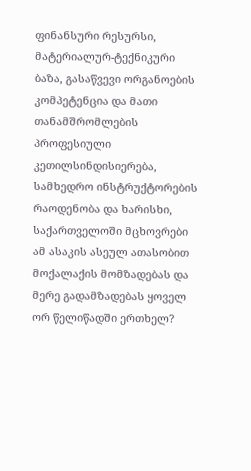ფინანსური რესურსი, მატერიალურ-ტექნიკური ბაზა, გასაწვევი ორგანოების კომპეტენცია და მათი თანამშრომლების პროფესიული კეთილსინდისიერება, სამხედრო ინსტრუქტორების რაოდენობა და ხარისხი, საქართველოში მცხოვრები ამ ასაკის ასეულ ათასობით მოქალაქის მომზადებას და მერე გადამზადებას ყოველ ორ წელიწადში ერთხელ?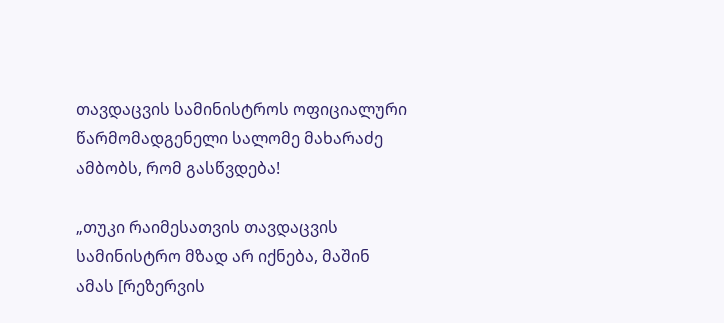თავდაცვის სამინისტროს ოფიციალური წარმომადგენელი სალომე მახარაძე ამბობს, რომ გასწვდება!

„თუკი რაიმესათვის თავდაცვის სამინისტრო მზად არ იქნება, მაშინ ამას [რეზერვის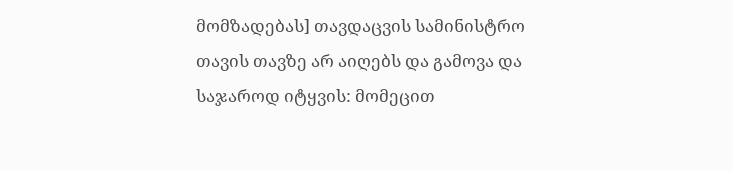მომზადებას] თავდაცვის სამინისტრო თავის თავზე არ აიღებს და გამოვა და საჯაროდ იტყვის: მომეცით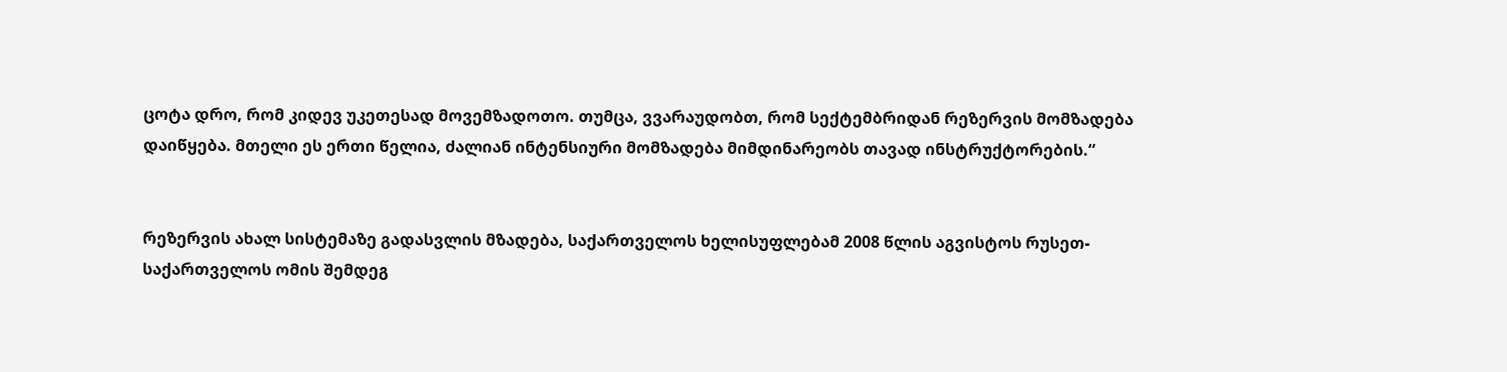ცოტა დრო, რომ კიდევ უკეთესად მოვემზადოთო. თუმცა, ვვარაუდობთ, რომ სექტემბრიდან რეზერვის მომზადება დაიწყება. მთელი ეს ერთი წელია, ძალიან ინტენსიური მომზადება მიმდინარეობს თავად ინსტრუქტორების.“


რეზერვის ახალ სისტემაზე გადასვლის მზადება, საქართველოს ხელისუფლებამ 2008 წლის აგვისტოს რუსეთ-საქართველოს ომის შემდეგ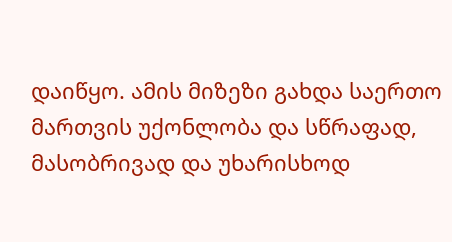დაიწყო. ამის მიზეზი გახდა საერთო მართვის უქონლობა და სწრაფად, მასობრივად და უხარისხოდ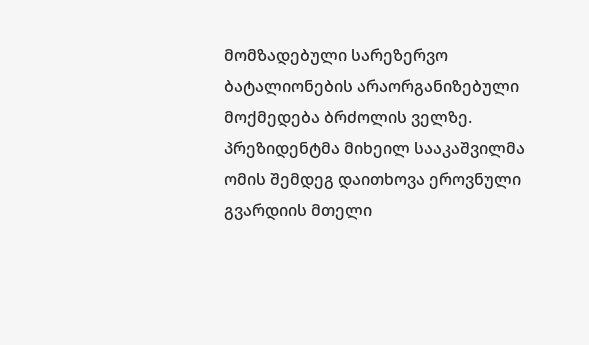მომზადებული სარეზერვო ბატალიონების არაორგანიზებული მოქმედება ბრძოლის ველზე. პრეზიდენტმა მიხეილ სააკაშვილმა ომის შემდეგ დაითხოვა ეროვნული გვარდიის მთელი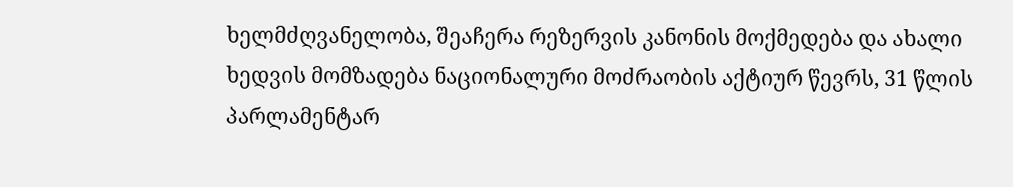ხელმძღვანელობა, შეაჩერა რეზერვის კანონის მოქმედება და ახალი ხედვის მომზადება ნაციონალური მოძრაობის აქტიურ წევრს, 31 წლის პარლამენტარ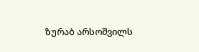ზურაბ არსოშვილს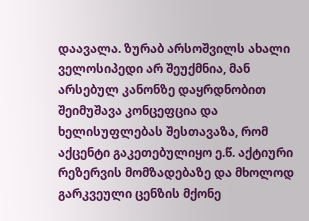დაავალა. ზურაბ არსოშვილს ახალი ველოსიპედი არ შეუქმნია, მან არსებულ კანონზე დაყრდნობით შეიმუშავა კონცეფცია და ხელისუფლებას შესთავაზა, რომ აქცენტი გაკეთებულიყო ე.წ. აქტიური რეზერვის მომზადებაზე და მხოლოდ გარკვეული ცენზის მქონე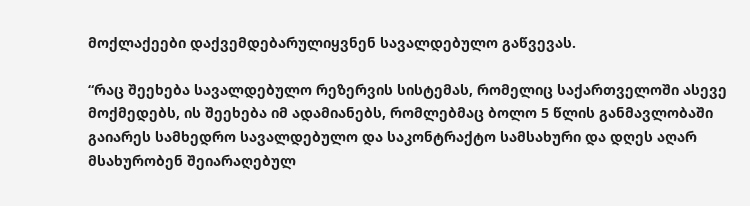მოქლაქეები დაქვემდებარულიყვნენ სავალდებულო გაწვევას.

“რაც შეეხება სავალდებულო რეზერვის სისტემას, რომელიც საქართველოში ასევე მოქმედებს, ის შეეხება იმ ადამიანებს, რომლებმაც ბოლო 5 წლის განმავლობაში გაიარეს სამხედრო სავალდებულო და საკონტრაქტო სამსახური და დღეს აღარ მსახურობენ შეიარაღებულ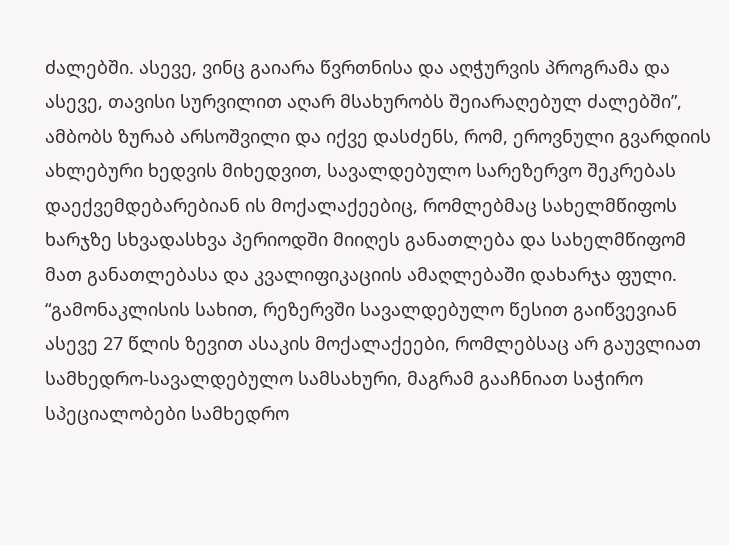ძალებში. ასევე, ვინც გაიარა წვრთნისა და აღჭურვის პროგრამა და ასევე, თავისი სურვილით აღარ მსახურობს შეიარაღებულ ძალებში”, ამბობს ზურაბ არსოშვილი და იქვე დასძენს, რომ, ეროვნული გვარდიის ახლებური ხედვის მიხედვით, სავალდებულო სარეზერვო შეკრებას დაექვემდებარებიან ის მოქალაქეებიც, რომლებმაც სახელმწიფოს ხარჯზე სხვადასხვა პერიოდში მიიღეს განათლება და სახელმწიფომ მათ განათლებასა და კვალიფიკაციის ამაღლებაში დახარჯა ფული. “გამონაკლისის სახით, რეზერვში სავალდებულო წესით გაიწვევიან ასევე 27 წლის ზევით ასაკის მოქალაქეები, რომლებსაც არ გაუვლიათ სამხედრო-სავალდებულო სამსახური, მაგრამ გააჩნიათ საჭირო სპეციალობები სამხედრო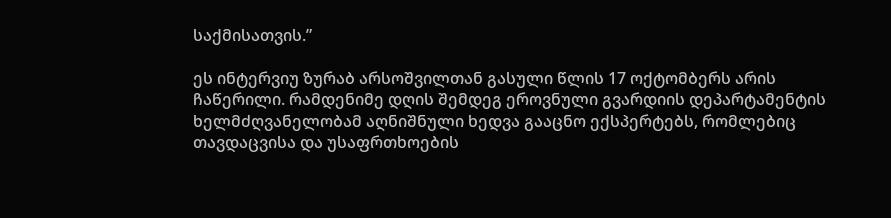საქმისათვის.”

ეს ინტერვიუ ზურაბ არსოშვილთან გასული წლის 17 ოქტომბერს არის ჩაწერილი. რამდენიმე დღის შემდეგ ეროვნული გვარდიის დეპარტამენტის ხელმძღვანელობამ აღნიშნული ხედვა გააცნო ექსპერტებს, რომლებიც თავდაცვისა და უსაფრთხოების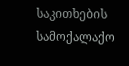საკითხების სამოქალაქო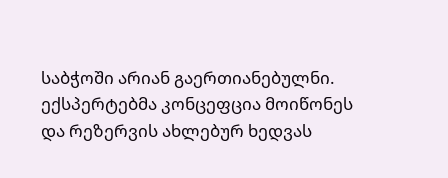საბჭოში არიან გაერთიანებულნი. ექსპერტებმა კონცეფცია მოიწონეს და რეზერვის ახლებურ ხედვას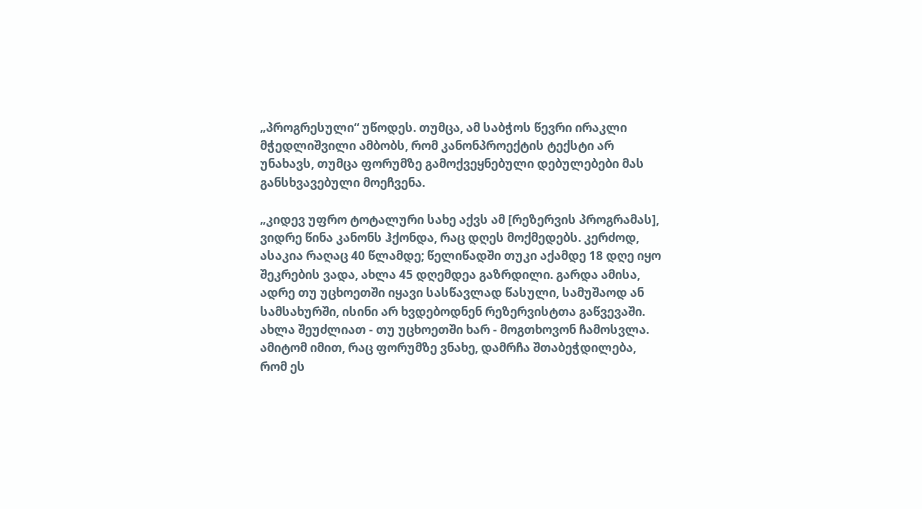„პროგრესული“ უწოდეს. თუმცა, ამ საბჭოს წევრი ირაკლი მჭედლიშვილი ამბობს, რომ კანონპროექტის ტექსტი არ უნახავს, თუმცა ფორუმზე გამოქვეყნებული დებულებები მას განსხვავებული მოეჩვენა.

„კიდევ უფრო ტოტალური სახე აქვს ამ [რეზერვის პროგრამას], ვიდრე წინა კანონს ჰქონდა, რაც დღეს მოქმედებს. კერძოდ, ასაკია რაღაც 40 წლამდე; წელიწადში თუკი აქამდე 18 დღე იყო შეკრების ვადა, ახლა 45 დღემდეა გაზრდილი. გარდა ამისა, ადრე თუ უცხოეთში იყავი სასწავლად წასული, სამუშაოდ ან სამსახურში, ისინი არ ხვდებოდნენ რეზერვისტთა გაწვევაში. ახლა შეუძლიათ - თუ უცხოეთში ხარ - მოგთხოვონ ჩამოსვლა. ამიტომ იმით, რაც ფორუმზე ვნახე, დამრჩა შთაბეჭდილება, რომ ეს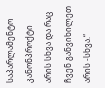საპარლამენტო კანონპროქტი არის სხვა და რაც ჩვენ განვიხილეთ არის -სხვა.“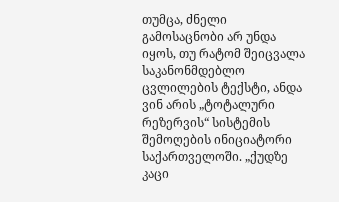თუმცა, ძნელი გამოსაცნობი არ უნდა იყოს, თუ რატომ შეიცვალა საკანონმდებლო ცვლილების ტექსტი, ანდა ვინ არის „ტოტალური რეზერვის“ სისტემის შემოღების ინიციატორი საქართველოში. „ქუდზე კაცი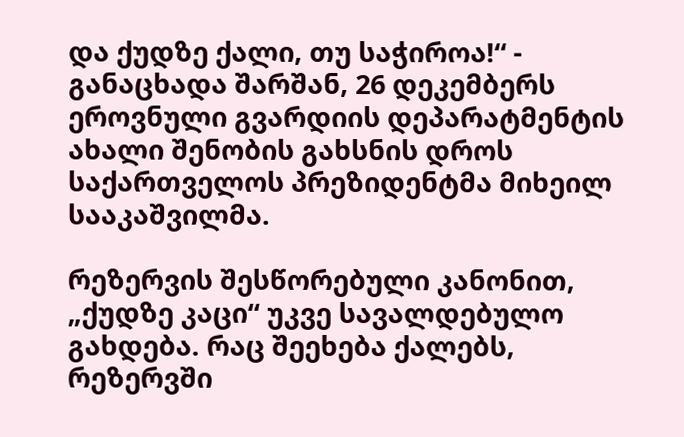და ქუდზე ქალი, თუ საჭიროა!“ - განაცხადა შარშან, 26 დეკემბერს ეროვნული გვარდიის დეპარატმენტის ახალი შენობის გახსნის დროს საქართველოს პრეზიდენტმა მიხეილ სააკაშვილმა.

რეზერვის შესწორებული კანონით, „ქუდზე კაცი“ უკვე სავალდებულო გახდება. რაც შეეხება ქალებს, რეზერვში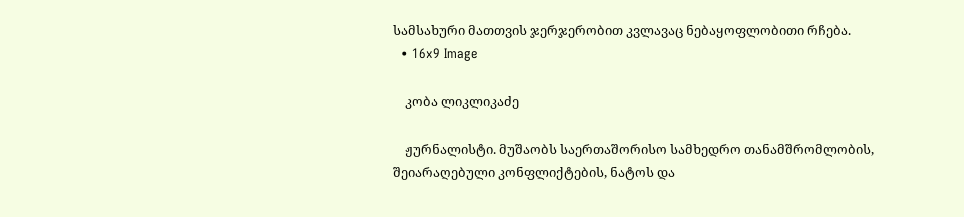სამსახური მათთვის ჯერჯერობით კვლავაც ნებაყოფლობითი რჩება.
  • 16x9 Image

    კობა ლიკლიკაძე

    ჟურნალისტი. მუშაობს საერთაშორისო სამხედრო თანამშრომლობის, შეიარაღებული კონფლიქტების, ნატოს და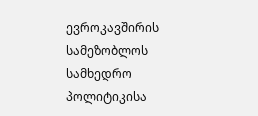ევროკავშირის სამეზობლოს სამხედრო პოლიტიკისა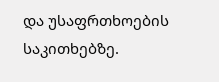და უსაფრთხოების საკითხებზე.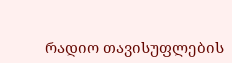რადიო თავისუფლების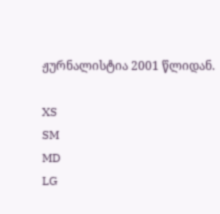ჟურნალისტია 2001 წლიდან.

XS
SM
MD
LG